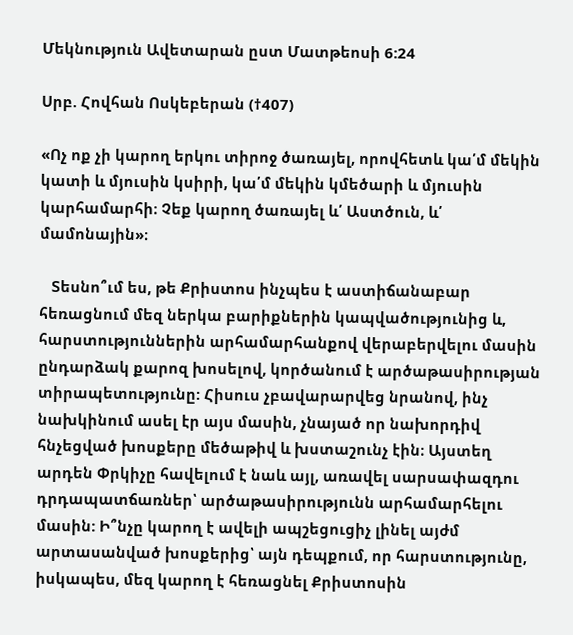Մեկնություն Ավետարան ըստ Մատթեոսի 6:24

Սրբ. Հովհան Ոսկեբերան (†407)

«Ոչ ոք չի կարող երկու տիրոջ ծառայել, որովհետև կա՛մ մեկին կատի և մյուսին կսիրի, կա՛մ մեկին կմեծարի և մյուսին կարհամարհի։ Չեք կարող ծառայել և՛ Աստծուն, և՛ մամոնային»։

   Տեսնո՞ւմ ես, թե Քրիստոս ինչպես է աստիճանաբար հեռացնում մեզ ներկա բարիքներին կապվածությունից և, հարստություններին արհամարհանքով վերաբերվելու մասին ընդարձակ քարոզ խոսելով, կործանում է արծաթասիրության տիրապետությունը: Հիսուս չբավարարվեց նրանով, ինչ նախկինում ասել էր այս մասին, չնայած որ նախորդիվ հնչեցված խոսքերը մեծաթիվ և խստաշունչ էին։ Այստեղ արդեն Փրկիչը հավելում է նաև այլ, առավել սարսափազդու դրդապատճառներ՝ արծաթասիրությունն արհամարհելու մասին: Ի՞նչը կարող է ավելի ապշեցուցիչ լինել այժմ արտասանված խոսքերից՝ այն դեպքում, որ հարստությունը, իսկապես, մեզ կարող է հեռացնել Քրիստոսին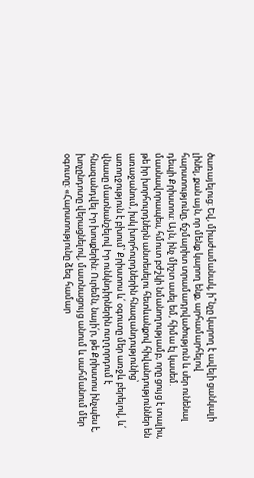ծառայելուց: Եվ, միաժամանակ, ի՞նչը կարող է ավելի ցանկալի լինել, քան այն, որ մենք կարող ենք, արհամարհելով հարստությունը, ճշմարիտ տրամադրվածություն և սեր ունենալ դեպի Քրիստոս: Այն, ինչ միշտ ասել եմ, հիմա էլ կասեմ. մասնավորապես, հմուտ բժշկի նմանողությամբ, որը ցույց է տալիս, թե իր խորհուրդներն անտեսելու հետևանքով հիվանդություններ են առաջանում, իսկ խորհուրդներին հնազանդությունից՝ առողջություն է բխում՝ Քրիստոս և՛ օգուտը մեր առջև բերելով, և՛ վնասը մատնանշելով Իր ունկնդիրներին ուղղորդում է հնազանդվել Իր խոսքերին: Ուրեմն, նայի՛ր, թե Քրիստոս ինչպես է, խոչընդոտը վերացնելով, մատնացույց անում և սահմանում մեր օգուտը: «Հարստությունը ձեզ համար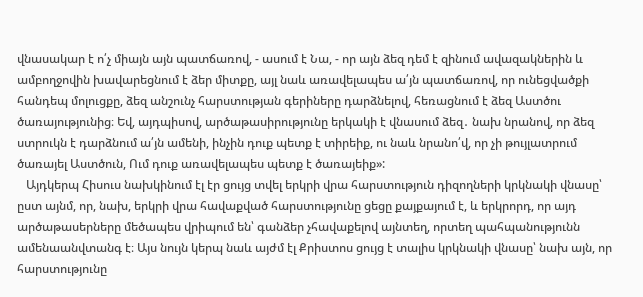վնասակար է ո՛չ միայն այն պատճառով, - ասում է Նա, - որ այն ձեզ դեմ է զինում ավազակներին և ամբողջովին խավարեցնում է ձեր միտքը, այլ նաև առավելապես ա՛յն պատճառով, որ ունեցվածքի հանդեպ մոլուցքը, ձեզ անշունչ հարստության գերիները դարձնելով, հեռացնում է ձեզ Աստծու ծառայությունից։ Եվ, այդպիսով, արծաթասիրությունը երկակի է վնասում ձեզ․ նախ նրանով, որ ձեզ ստրուկն է դարձնում ա՛յն ամենի, ինչին դուք պետք է տիրեիք, ու նաև նրանո՛վ, որ չի թույլատրում ծառայել Աստծուն, Ում դուք առավելապես պետք է ծառայեիք»:
   Այդկերպ Հիսուս նախկինում էլ էր ցույց տվել երկրի վրա հարստություն դիզողների կրկնակի վնասը՝ ըստ այնմ, որ, նախ, երկրի վրա հավաքված հարստությունը ցեցը քայքայում է, և երկրորդ, որ այդ արծաթասերները մեծապես վրիպում են՝ գանձեր չհավաքելով այնտեղ, որտեղ պահպանությունն ամենաանվտանգ է։ Այս նույն կերպ նաև այժմ էլ Քրիստոս ցույց է տալիս կրկնակի վնասը՝ նախ այն, որ հարստությունը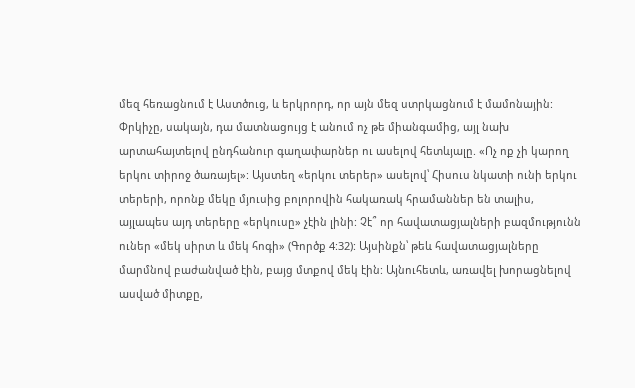մեզ հեռացնում է Աստծուց, և երկրորդ, որ այն մեզ ստրկացնում է մամոնային: Փրկիչը, սակայն, դա մատնացույց է անում ոչ թե միանգամից, այլ նախ արտահայտելով ընդհանուր գաղափարներ ու ասելով հետևյալը. «Ոչ ոք չի կարող երկու տիրոջ ծառայել»: Այստեղ «երկու տերեր» ասելով՝ Հիսուս նկատի ունի երկու տերերի, որոնք մեկը մյուսից բոլորովին հակառակ հրամաններ են տալիս, այլապես այդ տերերը «երկուսը» չէին լինի: Չէ՞ որ հավատացյալների բազմությունն ուներ «մեկ սիրտ և մեկ հոգի» (Գործք 4:32): Այսինքն՝ թեև հավատացյալները մարմնով բաժանված էին, բայց մտքով մեկ էին: Այնուհետև, առավել խորացնելով ասված միտքը,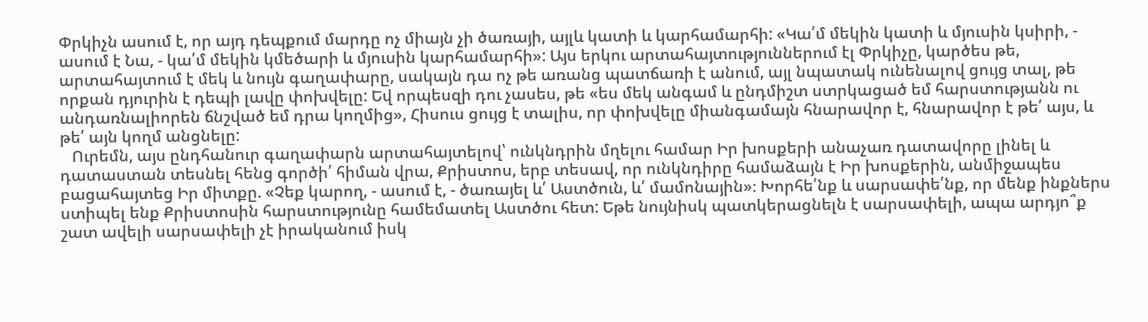Փրկիչն ասում է, որ այդ դեպքում մարդը ոչ միայն չի ծառայի, այլև կատի և կարհամարհի: «Կա՛մ մեկին կատի և մյուսին կսիրի, - ասում է Նա, - կա՛մ մեկին կմեծարի և մյուսին կարհամարհի»: Այս երկու արտահայտություններում էլ Փրկիչը, կարծես թե, արտահայտում է մեկ և նույն գաղափարը, սակայն դա ոչ թե առանց պատճառի է անում, այլ նպատակ ունենալով ցույց տալ, թե որքան դյուրին է դեպի լավը փոխվելը: Եվ որպեսզի դու չասես, թե «ես մեկ անգամ և ընդմիշտ ստրկացած եմ հարստությանն ու անդառնալիորեն ճնշված եմ դրա կողմից», Հիսուս ցույց է տալիս, որ փոխվելը միանգամայն հնարավոր է, հնարավոր է թե՛ այս, և թե՛ այն կողմ անցնելը:
   Ուրեմն, այս ընդհանուր գաղափարն արտահայտելով՝ ունկնդրին մղելու համար Իր խոսքերի անաչառ դատավորը լինել և դատաստան տեսնել հենց գործի՛ հիման վրա, Քրիստոս, երբ տեսավ, որ ունկնդիրը համաձայն է Իր խոսքերին, անմիջապես բացահայտեց Իր միտքը. «Չեք կարող, - ասում է, - ծառայել և՛ Աստծուն, և՛ մամոնային»։ Խորհե՛նք և սարսափե՛նք, որ մենք ինքներս ստիպել ենք Քրիստոսին հարստությունը համեմատել Աստծու հետ: Եթե նույնիսկ պատկերացնելն է սարսափելի, ապա արդյո՞ք շատ ավելի սարսափելի չէ իրականում իսկ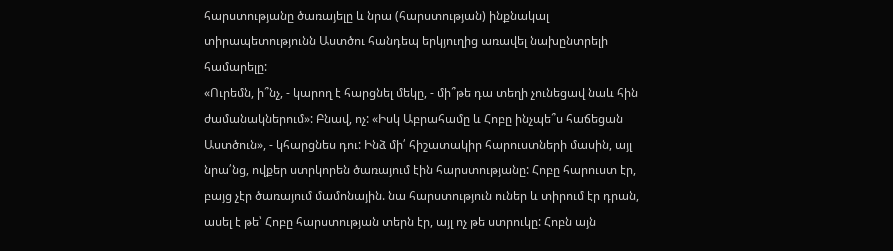հարստությանը ծառայելը և նրա (հարստության) ինքնակալ տիրապետությունն Աստծու հանդեպ երկյուղից առավել նախընտրելի համարելը:
«Ուրեմն, ի՞նչ, - կարող է հարցնել մեկը, - մի՞թե դա տեղի չունեցավ նաև հին ժամանակներում»: Բնավ, ոչ: «Իսկ Աբրահամը և Հոբը ինչպե՞ս հաճեցան Աստծուն», - կհարցնես դու: Ինձ մի՛ հիշատակիր հարուստների մասին, այլ նրա՛նց, ովքեր ստրկորեն ծառայում էին հարստությանը: Հոբը հարուստ էր, բայց չէր ծառայում մամոնային. նա հարստություն ուներ և տիրում էր դրան, ասել է թե՝ Հոբը հարստության տերն էր, այլ ոչ թե ստրուկը: Հոբն այն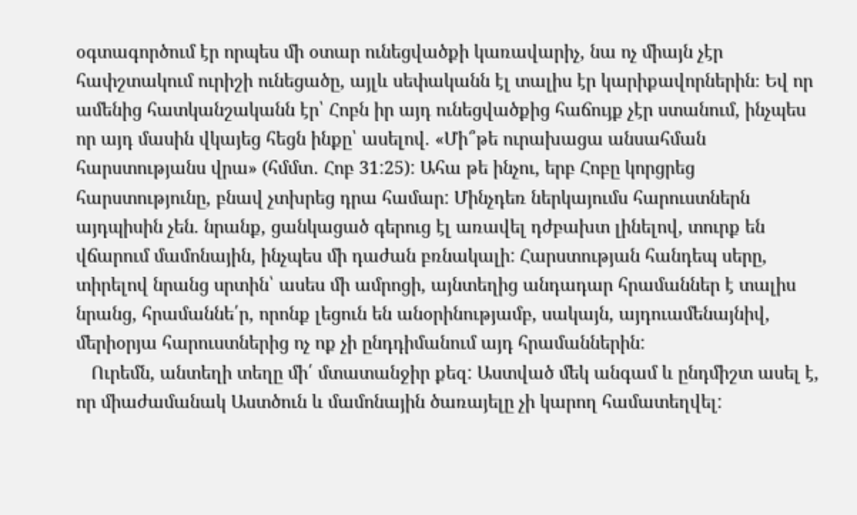օգտագործում էր որպես մի օտար ունեցվածքի կառավարիչ, նա ոչ միայն չէր հափշտակում ուրիշի ունեցածը, այլև սեփականն էլ տալիս էր կարիքավորներին։ Եվ որ ամենից հատկանշականն էր՝ Հոբն իր այդ ունեցվածքից հաճույք չէր ստանում, ինչպես որ այդ մասին վկայեց հեցն ինքը՝ ասելով. «Մի՞թե ուրախացա անսահման հարստությանս վրա» (հմմտ․ Հոբ 31:25): Ահա թե ինչու, երբ Հոբը կորցրեց հարստությունը, բնավ չտխրեց դրա համար: Մինչդեռ ներկայումս հարուստներն այդպիսին չեն. նրանք, ցանկացած գերուց էլ առավել դժբախտ լինելով, տուրք են վճարում մամոնային, ինչպես մի դաժան բռնակալի: Հարստության հանդեպ սերը, տիրելով նրանց սրտին՝ ասես մի ամրոցի, այնտեղից անդադար հրամաններ է տալիս նրանց, հրամաննե՛ր, որոնք լեցուն են անօրինությամբ, սակայն, այդուամենայնիվ, մերիօրյա հարուստներից ոչ ոք չի ընդդիմանում այդ հրամաններին:
   Ուրեմն, անտեղի տեղը մի՛ մտատանջիր քեզ: Աստված մեկ անգամ և ընդմիշտ ասել է, որ միաժամանակ Աստծուն և մամոնային ծառայելը չի կարող համատեղվել: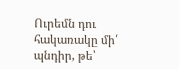Ուրեմն դու հակառակը մի՛ պնդիր, թե՝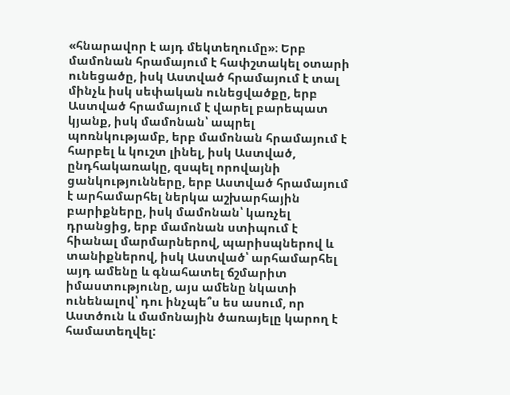«հնարավոր է այդ մեկտեղումը»։ Երբ մամոնան հրամայում է հափշտակել օտարի ունեցածը, իսկ Աստված հրամայում է տալ մինչև իսկ սեփական ունեցվածքը, երբ Աստված հրամայում է վարել բարեպատ կյանք, իսկ մամոնան՝ ապրել պոռնկությամբ, երբ մամոնան հրամայում է հարբել և կուշտ լինել, իսկ Աստված, ընդհակառակը, զսպել որովայնի ցանկությունները, երբ Աստված հրամայում է արհամարհել ներկա աշխարհային բարիքները, իսկ մամոնան՝ կառչել դրանցից, երբ մամոնան ստիպում է հիանալ մարմարներով, պարիսպներով և տանիքներով, իսկ Աստված՝ արհամարհել այդ ամենը և գնահատել ճշմարիտ իմաստությունը, այս ամենը նկատի ունենալով՝ դու ինչպե՞ս ես ասում, որ Աստծուն և մամոնային ծառայելը կարող է համատեղվել: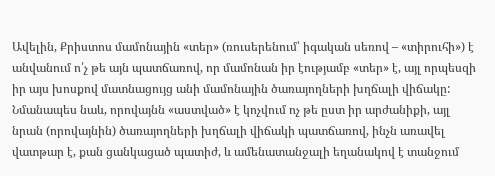Ավելին, Քրիստոս մամոնային «տեր» (ռուսերենում՝ իգական սեռով – «տիրուհի») է անվանում ո՛չ թե այն պատճառով, որ մամոնան իր էությամբ «տեր» է, այլ որպեսզի իր այս խոսքով մատնացույց անի մամոնային ծառայողների խղճալի վիճակը: Նմանապես նաև, որովայնն «աստված» է կոչվում ոչ թե ըստ իր արժանիքի, այլ նրան (որովայնին) ծառայողների խղճալի վիճակի պատճառով, ինչն առավել վատթար է, քան ցանկացած պատիժ, և ամենատանջալի եղանակով է տանջում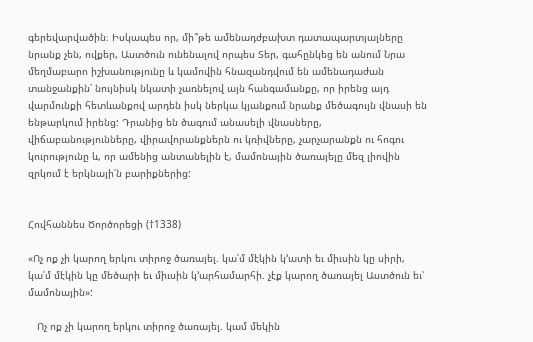գերեվարվածին։ Իսկապես որ, մի՞թե ամենադժբախտ դատապարտյալները նրանք չեն, ովքեր, Աստծուն ունենալով որպես Տեր, գահընկեց են անում Նրա մեղմաբարո իշխանությունը և կամովին հնազանդվում են ամենադաժան տանջանքին՝ նույնիսկ նկատի չառնելով այն հանգամանքը, որ իրենց այդ վարմունքի հետևանքով արդեն իսկ ներկա կյանքում նրանք մեծագույն վնասի են ենթարկում իրենց: Դրանից են ծագում անասելի վնասները, վիճաբանությունները, վիրավորանքներն ու կռիվները, չարչարանքն ու հոգու կուրությունը և, որ ամենից անտանելին է, մամոնային ծառայելը մեզ լիովին զրկում է երկնայի՛ն բարիքներից:


Հովհաննես Ծործորեցի (†1338)

«Ոչ ոք չի կարող երկու տիրոջ ծառայել. կա՛մ մէկին կ՚ատի եւ միւսին կը սիրի, կա՛մ մէկին կը մեծարի եւ միւսին կ՚արհամարհի. չէք կարող ծառայել Աստծուն եւ՝ մամոնային»:

   Ոչ ոք չի կարող երկու տիրոջ ծառայել. կամ մեկին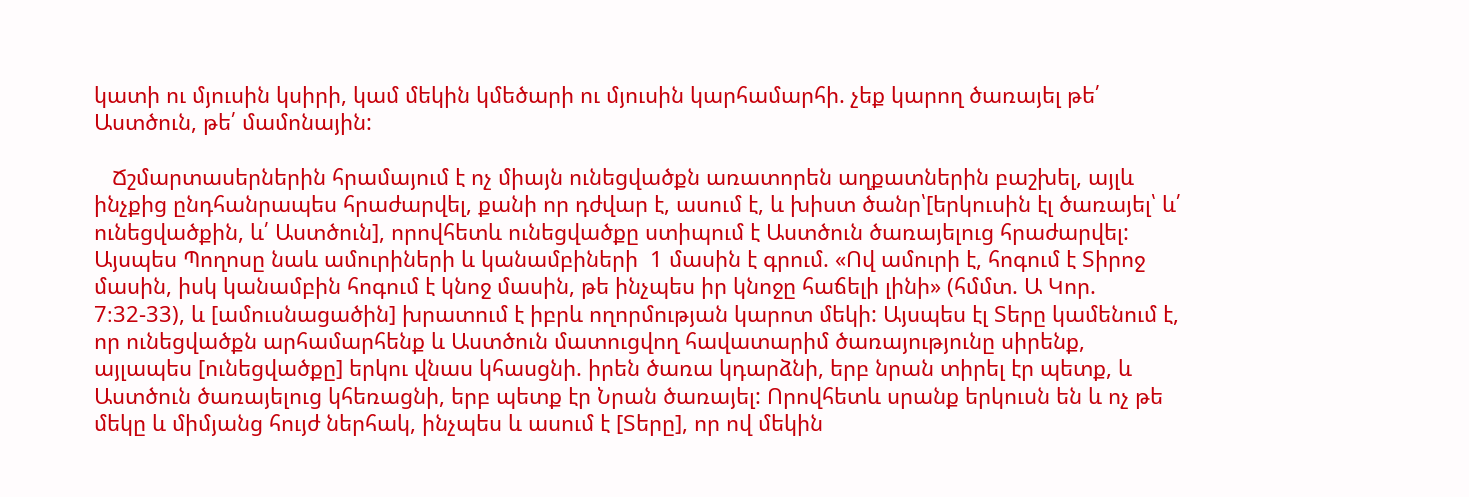կատի ու մյուսին կսիրի, կամ մեկին կմեծարի ու մյուսին կարհամարհի. չեք կարող ծառայել թե՛ Աստծուն, թե՛ մամոնային:

   Ճշմարտասերներին հրամայում է ոչ միայն ունեցվածքն առատորեն աղքատներին բաշխել, այլև ինչքից ընդհանրապես հրաժարվել, քանի որ դժվար է, ասում է, և խիստ ծանր՝[երկուսին էլ ծառայել՝ և՛ ունեցվածքին, և՛ Աստծուն], որովհետև ունեցվածքը ստիպում է Աստծուն ծառայելուց հրաժարվել: Այսպես Պողոսը նաև ամուրիների և կանամբիների  1 մասին է գրում. «Ով ամուրի է, հոգում է Տիրոջ մասին, իսկ կանամբին հոգում է կնոջ մասին, թե ինչպես իր կնոջը հաճելի լինի» (հմմտ. Ա Կոր. 7։32-33), և [ամուսնացածին] խրատում է իբրև ողորմության կարոտ մեկի: Այսպես էլ Տերը կամենում է, որ ունեցվածքն արհամարհենք և Աստծուն մատուցվող հավատարիմ ծառայությունը սիրենք, այլապես [ունեցվածքը] երկու վնաս կհասցնի. իրեն ծառա կդարձնի, երբ նրան տիրել էր պետք, և Աստծուն ծառայելուց կհեռացնի, երբ պետք էր Նրան ծառայել: Որովհետև սրանք երկուսն են և ոչ թե մեկը և միմյանց հույժ ներհակ, ինչպես և ասում է [Տերը], որ ով մեկին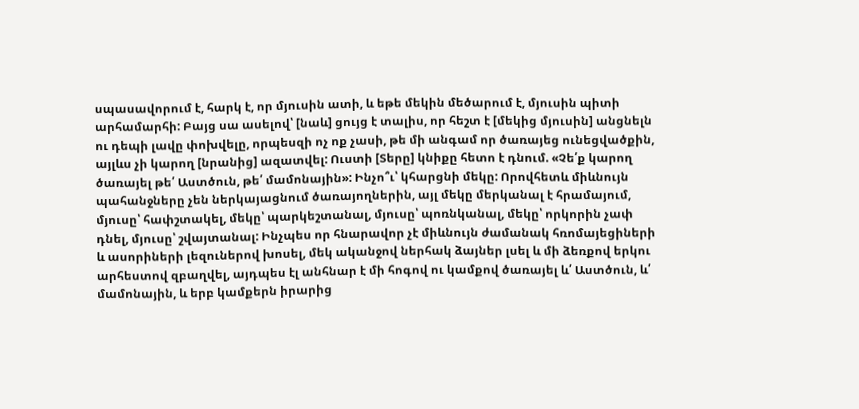սպասավորում է, հարկ է, որ մյուսին ատի, և եթե մեկին մեծարում է, մյուսին պիտի արհամարհի: Բայց սա ասելով՝ [նաև] ցույց է տալիս, որ հեշտ է [մեկից մյուսին] անցնելն ու դեպի լավը փոխվելը, որպեսզի ոչ ոք չասի, թե մի անգամ որ ծառայեց ունեցվածքին, այլևս չի կարող [նրանից] ազատվել: Ուստի [Տերը] կնիքը հետո է դնում. «Չե՛ք կարող ծառայել թե՛ Աստծուն, թե՛ մամոնային»: Ինչո՞ւ՝ կհարցնի մեկը: Որովհետև միևնույն պահանջները չեն ներկայացնում ծառայողներին, այլ մեկը մերկանալ է հրամայում, մյուսը՝ հափշտակել, մեկը՝ պարկեշտանալ, մյուսը՝ պոռնկանալ, մեկը՝ որկորին չափ դնել, մյուսը՝ շվայտանալ: Ինչպես որ հնարավոր չէ միևնույն ժամանակ հռոմայեցիների և ասորիների լեզուներով խոսել, մեկ ականջով ներհակ ձայներ լսել և մի ձեռքով երկու արհեստով զբաղվել, այդպես էլ անհնար է մի հոգով ու կամքով ծառայել և՛ Աստծուն, և՛ մամոնային, և երբ կամքերն իրարից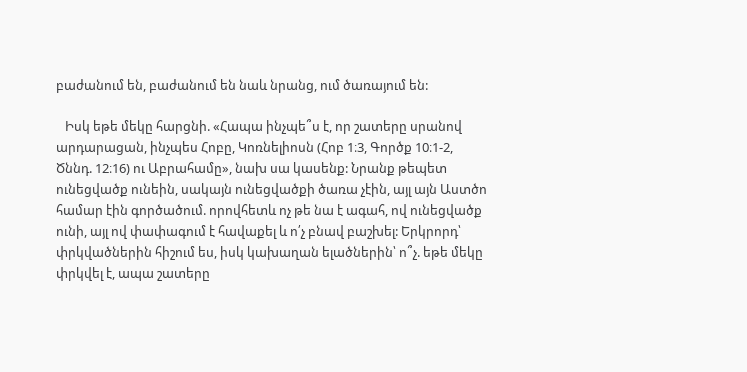բաժանում են, բաժանում են նաև նրանց, ում ծառայում են:

   Իսկ եթե մեկը հարցնի. «Հապա ինչպե՞ս է, որ շատերը սրանով արդարացան, ինչպես Հոբը, Կոռնելիոսն (Հոբ 1։3, Գործք 10։1-2, Ծննդ. 12։16) ու Աբրահամը», նախ սա կասենք: Նրանք թեպետ ունեցվածք ունեին, սակայն ունեցվածքի ծառա չէին, այլ այն Աստծո համար էին գործածում. որովհետև ոչ թե նա է ագահ, ով ունեցվածք ունի, այլ ով փափագում է հավաքել և ո՛չ բնավ բաշխել: Երկրորդ՝ փրկվածներին հիշում ես, իսկ կախաղան ելածներին՝ ո՞չ. եթե մեկը փրկվել է, ապա շատերը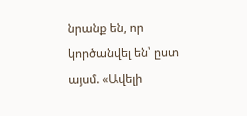նրանք են, որ կործանվել են՝ ըստ այսմ. «Ավելի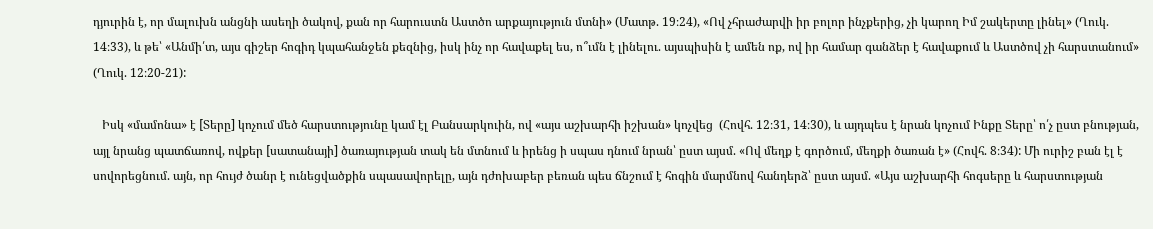դյուրին է, որ մալուխն անցնի ասեղի ծակով, քան որ հարուստն Աստծո արքայություն մտնի» (Մատթ. 19։24), «Ով չհրաժարվի իր բոլոր ինչքերից, չի կարող Իմ շակերտը լինել» (Ղուկ. 14։33), և թե՝ «Անմի՛տ, այս գիշեր հոգիդ կպահանջեն քեզնից, իսկ ինչ որ հավաքել ես, ո՞ւմն է լինելու. այսպիսին է ամեն ոք, ով իր համար գանձեր է հավաքում և Աստծով չի հարստանում» (Ղուկ. 12։20-21):

   Իսկ «մամոնա» է [Տերը] կոչում մեծ հարստությունը կամ էլ Բանսարկուին, ով «այս աշխարհի իշխան» կոչվեց  (Հովհ. 12։31, 14։30), և այդպես է նրան կոչում Ինքը Տերը՝ ո՛չ ըստ բնության, այլ նրանց պատճառով, ովքեր [սատանայի] ծառայության տակ են մտնում և իրենց ի սպաս դնում նրան՝ ըստ այսմ. «Ով մեղք է գործում, մեղքի ծառան է» (Հովհ. 8։34): Մի ուրիշ բան էլ է սովորեցնում. այն, որ հույժ ծանր է ունեցվածքին սպասավորելը, այն դժոխաբեր բեռան պես ճնշում է հոգին մարմնով հանդերձ՝ ըստ այսմ. «Այս աշխարհի հոգսերը և հարստության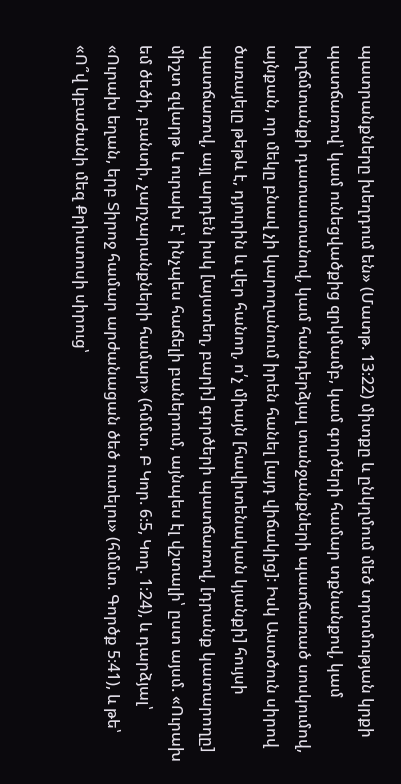պատրանքները խեղդում են» (Մատթ. 13։22) միտքը և ընկղմում մեծ տրտմության կրքի պատճառով՝ կամ ունեցվածքից զրկմամբ, կամ գործերի համար տքնանքով, կամ խղճմտանքի դատաստանով, կամ հանդերձյալ տանջանքների պատճառած սոսկումով, այնքան, որ մեկը բնավ չի կարողանում իրեն հանել [այդ վիճակից]: Իսկ Աստծուն սիրով ծառայելը թեթև է, դյուրին և վեր հանող, ո՛չ միայն [հավիտենական կյանքի] հույսի պատճառով, այլ արդեն իսկ [այստեղ, բարի] գործերի պատճառով, [դրանք կատարողը] միշտ զվարթ և ուրախ է՝ ինչպես հաճելի բաներում, այնպես էլ վշտալի՝ ըստ այսմ. «Ուրախ եմ ծեծի, բանտի, չարչարանքների համար» (հմմտ. Բ Կոր. 6։5, Կող. 1։24), և դարձյալ՝ «Ուրախ եղան, երբ Տիրոջ համար արժանացան ծեծ ուտելու» (հմմտ. Գործք 5։41), և թե՝ «Ո՞վ կբաժանի մեզ Քրիստոսի սիրուց՝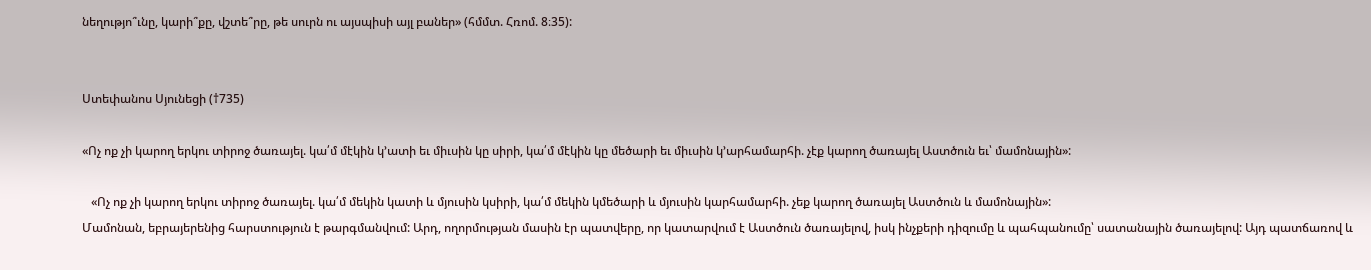նեղությո՞ւնը, կարի՞քը, վշտե՞րը, թե սուրն ու այսպիսի այլ բաներ» (հմմտ. Հռոմ. 8։35):


Ստեփանոս Սյունեցի (†735)

«Ոչ ոք չի կարող երկու տիրոջ ծառայել. կա՛մ մէկին կ՚ատի եւ միւսին կը սիրի, կա՛մ մէկին կը մեծարի եւ միւսին կ՚արհամարհի. չէք կարող ծառայել Աստծուն եւ՝ մամոնային»:

   «Ոչ ոք չի կարող երկու տիրոջ ծառայել. կա՛մ մեկին կատի և մյուսին կսիրի, կա՛մ մեկին կմեծարի և մյուսին կարհամարհի. չեք կարող ծառայել Աստծուն և մամոնային»:
Մամոնան, եբրայերենից հարստություն է թարգմանվում: Արդ, ողորմության մասին էր պատվերը, որ կատարվում է Աստծուն ծառայելով, իսկ ինչքերի դիզումը և պահպանումը՝ սատանային ծառայելով: Այդ պատճառով և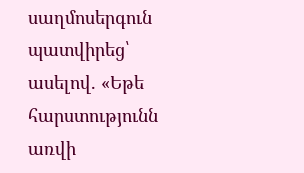սաղմոսերգուն պատվիրեց՝ ասելով. «Եթե հարստությունն առվի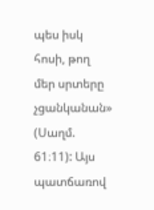պես իսկ հոսի, թող մեր սրտերը չցանկանան» (Սաղմ. 61։11): Այս պատճառով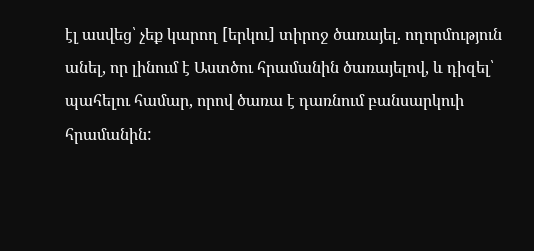էլ ասվեց՝ չեք կարող [երկու] տիրոջ ծառայել. ողորմություն անել, որ լինում է Աստծու հրամանին ծառայելով, և դիզել՝ պահելու համար, որով ծառա է դառնում բանսարկուի հրամանին: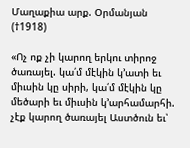Մաղաքիա արք. Օրմանյան (†1918)

«Ոչ ոք չի կարող երկու տիրոջ ծառայել. կա՛մ մէկին կ՚ատի եւ միւսին կը սիրի, կա՛մ մէկին կը մեծարի եւ միւսին կ՚արհամարհի. չէք կարող ծառայել Աստծուն եւ՝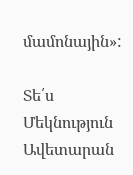մամոնային»:

Տե՛ս Մեկնություն Ավետարան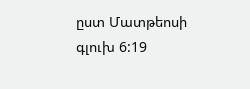ըստ Մատթեոսի գլուխ 6:19